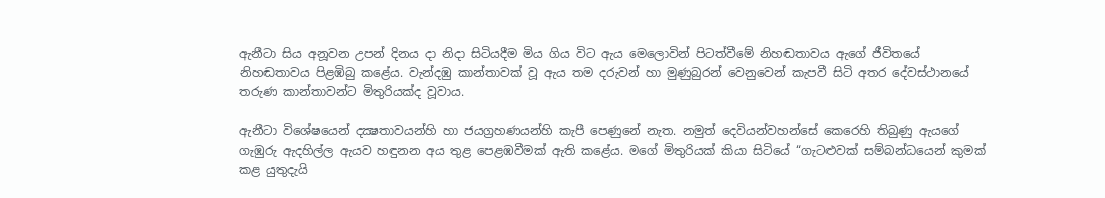ඇනීටා සිය අනූවන උපන් දිනය දා නිදා සිටියදීම මිය ගිය විට ඇය මෙලොවින් පිටත්වීමේ නිහඬතාවය ඇගේ ජීවිතයේ නිහඬතාවය පිළඹිබු කළේය. වැන්දඹු කාන්තාවක් වූ ඇය තම දරුවන් හා මුණුබුරන් වෙනුවෙන් කැපවී සිටි අතර දේවස්ථානයේ තරුණ කාන්තාවන්ට මිතුරියක්ද වූවාය.

ඇනීටා විශේෂයෙන් දක්‍ෂතාවයන්හි හා ජයග්‍රහණයන්හි කැපී පෙණුනේ නැත. නමුත් දෙවියන්වහන්සේ කෙරෙහි තිබුණු ඇයගේ ගැඹුරු ඇදහිල්ල ඇයව හඳුනන අය තුළ පෙළඹවීමක් ඇති කළේය. මගේ මිතුරියක් කියා සිටියේ “ගැටළුවක් සම්බන්ධයෙන් කුමක් කළ යුතුදැයි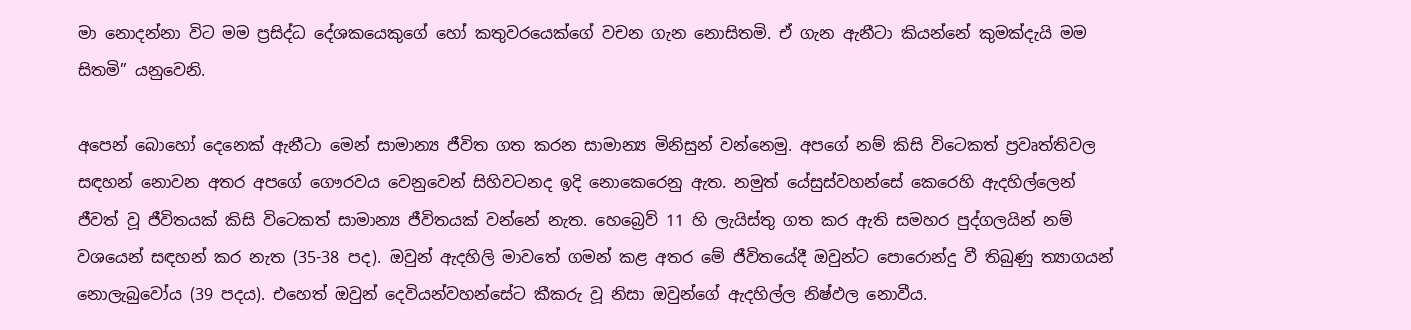මා නොදන්නා විට මම ප්‍රසිද්ධ දේශකයෙකුගේ හෝ කතුවරයෙක්ගේ වචන ගැන නොසිතමි. ඒ ගැන ඇනීටා කියන්නේ කුමක්දැයි මම සිතමි” යනුවෙනි.

අපෙන් බොහෝ දෙනෙක් ඇනීටා මෙන් සාමාන්‍ය ජීවිත ගත කරන සාමාන්‍ය මිනිසුන් වන්නෙමු. අපගේ නම් කිසි විටෙකත් ප්‍රවෘත්තිවල සඳහන් නොවන අතර අපගේ ගෞරවය වෙනුවෙන් සිහිවටනද ඉදි නොකෙරෙනු ඇත. නමුත් යේසුස්වහන්සේ කෙරෙහි ඇදහිල්ලෙන් ජීවත් වූ ජීවිතයක් කිසි විටෙකත් සාමාන්‍ය ජීවිතයක් වන්නේ නැත. හෙබ්‍රෙව් 11 හි ලැයිස්තු ගත කර ඇති සමහර පුද්ගලයින් නම් වශයෙන් සඳහන් කර නැත (35-38 පද). ඔවුන් ඇදහිලි මාවතේ ගමන් කළ අතර මේ ජීවිතයේදී ඔවුන්ට පොරොන්දු වී තිබුණු ත්‍යාගයන් නොලැබුවෝය (39 පදය). එහෙත් ඔවුන් දෙවියන්වහන්සේට කීකරු වූ නිසා ඔවුන්ගේ ඇදහිල්ල නිෂ්ඵල නොවීය.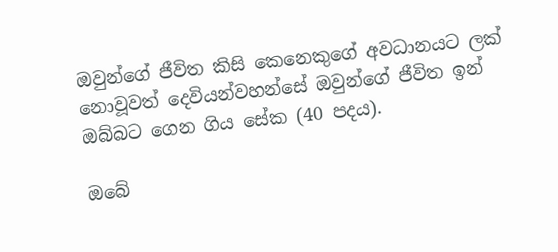ඔවුන්ගේ ජීවිත කිසි කෙනෙකුගේ අවධානයට ලක් නොවූවත් දෙවියන්වහන්සේ ඔවුන්ගේ ජීවිත ඉන් ඔබ්බට ගෙන ගිය සේක (40 පදය).

ඔබේ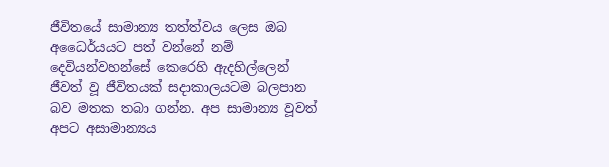ජීවිතයේ සාමාන්‍ය තත්ත්වය ලෙස ඔබ අධෛර්යයට පත් වන්නේ නම් දෙවියන්වහන්සේ කෙරෙහි ඇදහිල්ලෙන් ජීවත් වූ ජීවිතයක් සදාකාලයටම බලපාන බව මතක තබා ගන්න. අප සාමාන්‍ය වූවත් අපට අසාමාන්‍යය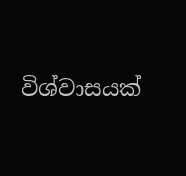විශ්වාසයක්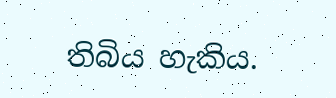තිබිය හැකිය.